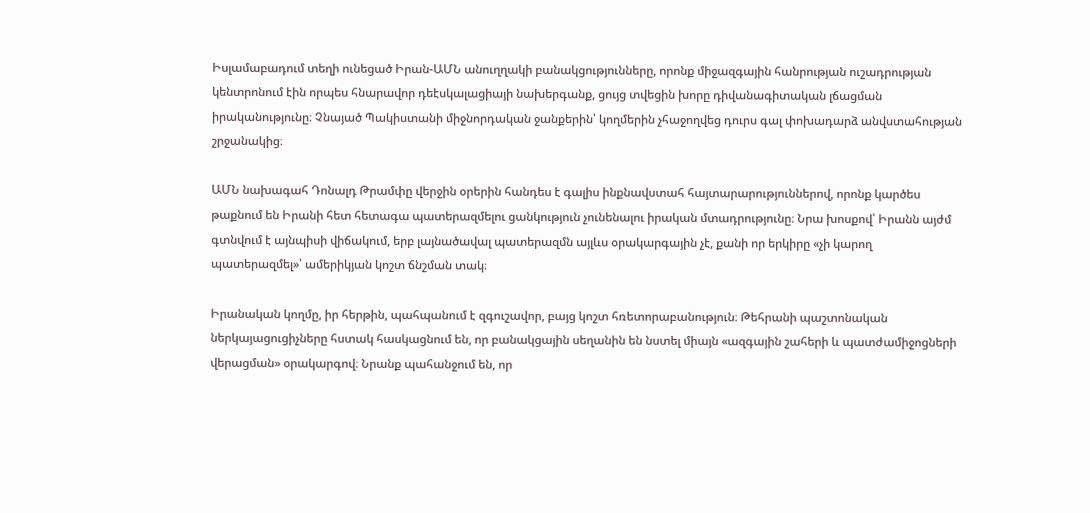Իսլամաբադում տեղի ունեցած Իրան-ԱՄՆ անուղղակի բանակցությունները, որոնք միջազգային հանրության ուշադրության կենտրոնում էին որպես հնարավոր դեէսկալացիայի նախերգանք, ցույց տվեցին խորը դիվանագիտական լճացման իրականությունը։ Չնայած Պակիստանի միջնորդական ջանքերին՝ կողմերին չհաջողվեց դուրս գալ փոխադարձ անվստահության շրջանակից։

ԱՄՆ նախագահ Դոնալդ Թրամփը վերջին օրերին հանդես է գալիս ինքնավստահ հայտարարություններով, որոնք կարծես թաքնում են Իրանի հետ հետագա պատերազմելու ցանկություն չունենալու իրական մտադրությունը։ Նրա խոսքով՝ Իրանն այժմ գտնվում է այնպիսի վիճակում, երբ լայնածավալ պատերազմն այլևս օրակարգային չէ, քանի որ երկիրը «չի կարող պատերազմել»՝ ամերիկյան կոշտ ճնշման տակ։

Իրանական կողմը, իր հերթին, պահպանում է զգուշավոր, բայց կոշտ հռետորաբանություն։ Թեհրանի պաշտոնական ներկայացուցիչները հստակ հասկացնում են, որ բանակցային սեղանին են նստել միայն «ազգային շահերի և պատժամիջոցների վերացման» օրակարգով։ Նրանք պահանջում են, որ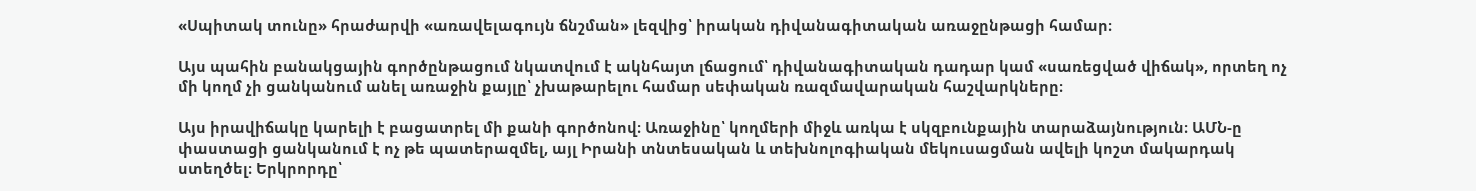«Սպիտակ տունը» հրաժարվի «առավելագույն ճնշման» լեզվից՝ իրական դիվանագիտական առաջընթացի համար։

Այս պահին բանակցային գործընթացում նկատվում է ակնհայտ լճացում՝ դիվանագիտական դադար կամ «սառեցված վիճակ», որտեղ ոչ մի կողմ չի ցանկանում անել առաջին քայլը՝ չխաթարելու համար սեփական ռազմավարական հաշվարկները։

Այս իրավիճակը կարելի է բացատրել մի քանի գործոնով։ Առաջինը՝ կողմերի միջև առկա է սկզբունքային տարաձայնություն։ ԱՄՆ-ը փաստացի ցանկանում է ոչ թե պատերազմել, այլ Իրանի տնտեսական և տեխնոլոգիական մեկուսացման ավելի կոշտ մակարդակ ստեղծել։ Երկրորդը՝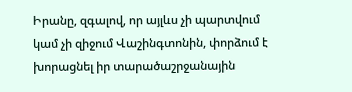Իրանը, զգալով, որ այլևս չի պարտվում կամ չի զիջում Վաշինգտոնին, փորձում է խորացնել իր տարածաշրջանային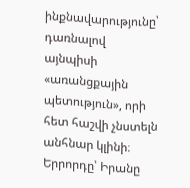ինքնավարությունը՝ դառնալով այնպիսի «առանցքային պետություն», որի հետ հաշվի չնստելն անհնար կլինի։ Երրորդը՝ Իրանը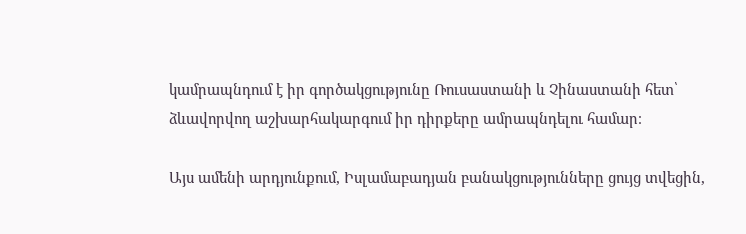կամրապնդում է իր գործակցությունը Ռուսաստանի և Չինաստանի հետ՝ ձևավորվող աշխարհակարգում իր դիրքերը ամրապնդելու համար։

Այս ամենի արդյունքում, Իսլամաբադյան բանակցությունները ցույց տվեցին,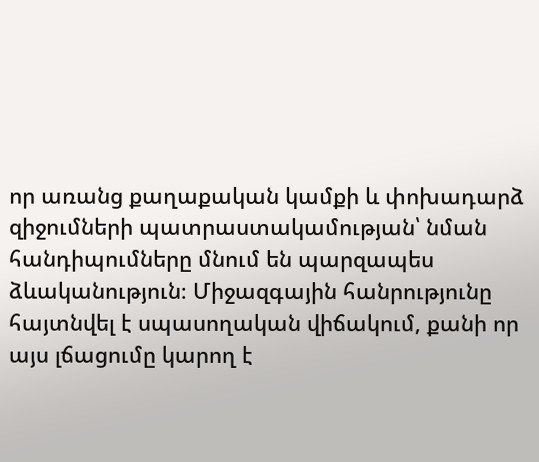որ առանց քաղաքական կամքի և փոխադարձ զիջումների պատրաստակամության՝ նման հանդիպումները մնում են պարզապես ձևականություն։ Միջազգային հանրությունը հայտնվել է սպասողական վիճակում, քանի որ այս լճացումը կարող է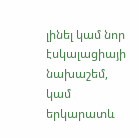լինել կամ նոր էսկալացիայի նախաշեմ, կամ երկարատև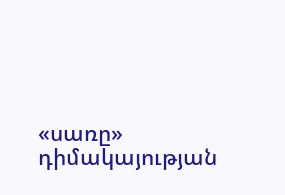«սառը» դիմակայության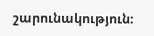շարունակություն։